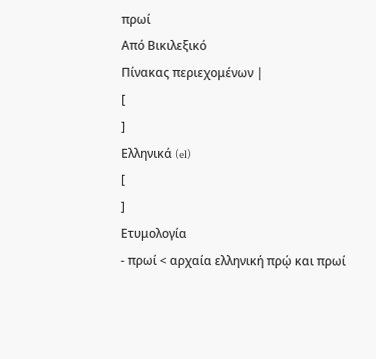πρωί
Από Βικιλεξικό
Πίνακας περιεχομένων |
[
]
Ελληνικά (el)
[
]
Ετυμολογία
- πρωί < αρχαία ελληνική πρῴ και πρωί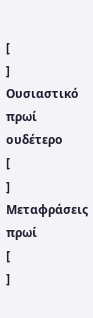[
]
Ουσιαστικό
πρωί ουδέτερο
[
]
Μεταφράσεις
πρωί
[
]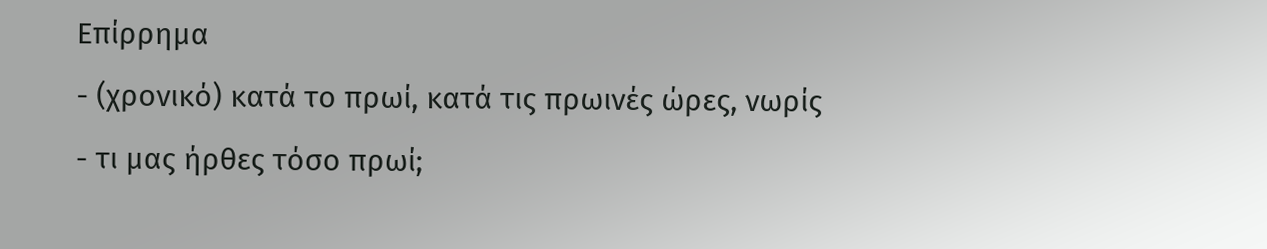Επίρρημα
- (χρονικό) κατά το πρωί, κατά τις πρωινές ώρες, νωρίς
- τι μας ήρθες τόσο πρωί;